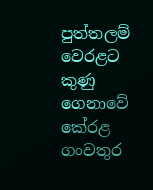පුත්තලම් වෙරළට කුණු‍ ගෙනාවේ කේරළ ගංවතුර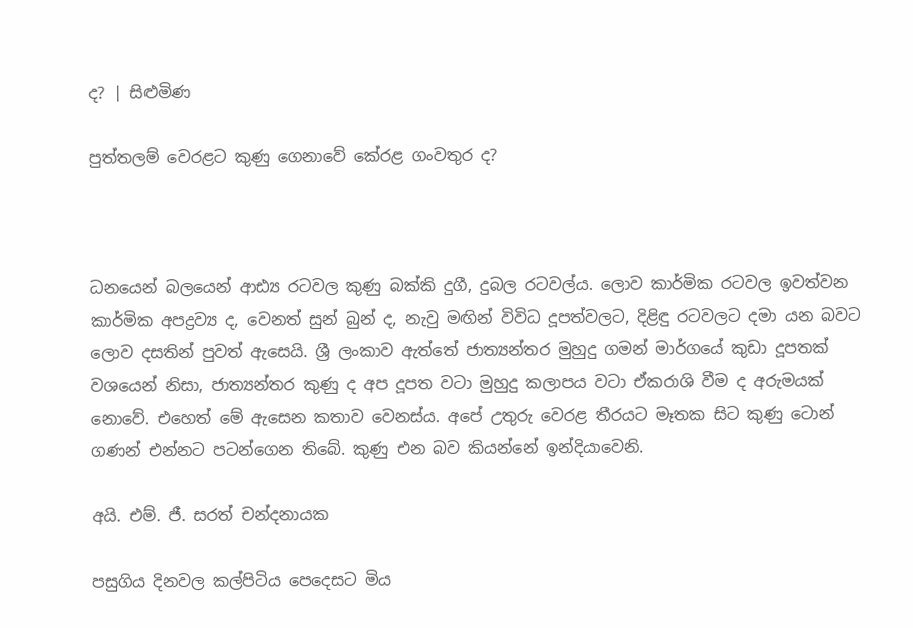ද? | සිළුමිණ

පුත්තලම් වෙරළට කුණු‍ ගෙනාවේ කේරළ ගංවතුර ද?



ධනයෙන් බලයෙන් ආඪ්‍ය රටවල කුණු බක්කි දුගී, දුබල රටවල්ය. ලොව කාර්මික රටවල ඉවත්වන කාර්මික අපද්‍රව්‍ය ද, වෙනත් සුන් බුන් ද, නැවු මඟින් විවිධ දූපත්වලට, දිළිඳු රටවලට දමා යන බවට ලොව දසතින් පුවත් ඇසෙයි. ශ්‍රී ලංකාව ඇත්තේ ජාත්‍යන්තර මුහුදු ගමන් මාර්ගයේ කුඩා දූපතක් වශයෙන් නිසා, ජාත්‍යන්තර කුණු ද අප දූපත වටා මුහුදු කලාපය වටා ඒකරාශි වීම ද අරුමයක් නොවේ. එහෙත් මේ ඇසෙන කතාව වෙනස්ය. අපේ උතුරු වෙරළ තීරයට මෑතක සිට කුණු ටොන් ගණන් එන්නට පටන්ගෙන තිබේ. කුණු එන බව කියන්නේ ඉන්දියාවෙනි.

අයි. එම්. ජී. සරත් චන්දනායක

පසුගිය දිනවල කල්පිටිය පෙදෙසට මිය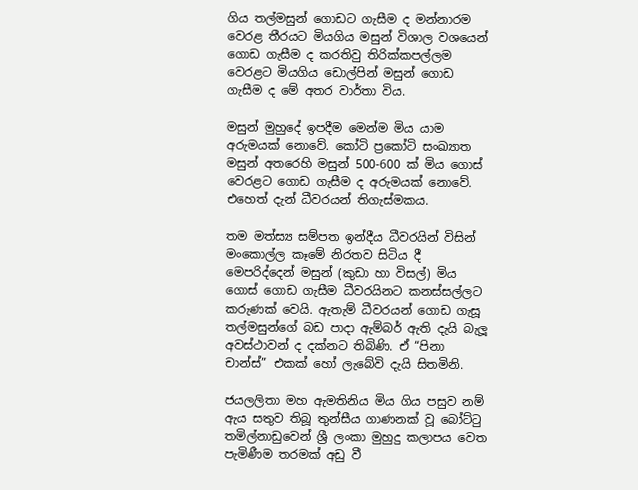ගිය තල්මසුන් ගොඩට ගැසීම ද මන්නාරම වෙරළ තීරයට මියගිය මසුන් විශාල වශයෙන් ගොඩ ගැසීම ද කරතිවු තිරික්කපල්ලම වෙරළට මියගිය ඩොල්පින් මසුන් ගොඩ ගැසීම ද මේ අතර වාර්තා විය.

මසුන් මුහුදේ ඉපදීම මෙන්ම මිය යාම අරුමයක් නොවේ. කෝටි ප්‍රකෝටි සංඛ්‍යාත මසුන් අතරෙහි මසුන් 500-600 ක් මිය ගොස් වෙරළට ගොඩ ගැසීම ද අරුමයක් නොවේ. එහෙත් දැන් ධීවරයන් තිගැස්මකය.

තම මත්ස්‍ය සම්පත ඉන්දීය ධීවරයින් විසින් මංකොල්ල කෑමේ නිරතව සිටිය දී මෙපරිද්දෙන් මසුන් (කුඩා හා විසල්) මිය ගොස් ‍ගොඩ ගැසීම ධීවරයිනට කනස්සල්ලට කරුණක් වෙයි. ඇතැම් ධීවරයන් ගොඩ ගැසූ තල්මසුන්ගේ බඩ පාදා ඇම්බර් ඇති දැයි බැලූ අවස්ථාවන් ද දක්නට තිබිණි. ඒ “පිනා චාන්ස්” එකක් හෝ ලැබේවි දැයි සිතමිනි.

ජයලලිතා මහ ඇමතිනිය මිය ගිය පසුව නම් ඇය සතුව තිබූ තුන්සීය ගාණනක් වූ බෝට්ටු තමිල්නාඩුවෙන් ශ්‍රී ලංකා මුහුදු කලාපය වෙත පැමිණීම තරමක් අඩු වී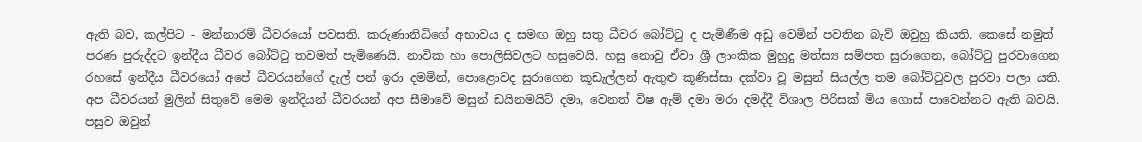ඇති බව, කල්පිට - මන්නාරම් ධීවරයෝ පවසති. කරුණානිධිගේ අභාවය ද සමඟ ඔහු සතු ධීවර බෝට්ටු ද පැමිණීම අඩු වෙමින් පවතින බැව් ඔවුහු කියති. කෙසේ ‍නමුත් පරණ පුරුද්දට ඉන්දීය ධීවර බෝට්ටු තවමත් පැමිණෙයි. නාවික හා පොලිසිවලට හසුවෙයි. හසු නොවු ඒවා ශ්‍රී ලාංකික මුහුදු මත්ස්‍ය සම්පත සුරාගෙන, බෝට්ටු පුරවාගෙන රහසේ ඉන්දීය ධීවර‍යෝ අපේ ධීවරයන්ගේ දැල් පන් ඉරා දමමින්, පො‍ළොවද සුරාගෙන කූඩැල්ලන් ඇතුළු කූණිස්සා දක්වා වූ මසුන් සියල්ල තම බෝට්ටුවල පුරවා පලා යති. අප ධීවරයන් මුලින් සිතුවේ මෙම ඉන්දියන් ධීවරයන් අප සීම‍ාවේ මසුන් ඩයිනමයිට් දමා, වෙනත් විෂ ඇම් දමා මරා දමද්දී විශාල පිරිසක් මිය ගොස් පාවෙන්නට ඇති බවයි. පසුව ඔවුන්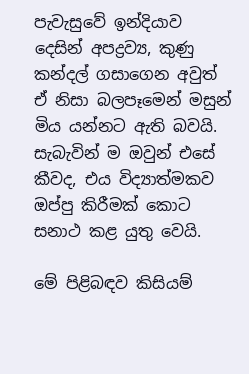පැවැසුවේ ඉන්දියාව දෙසින් අපද්‍රව්‍ය, කුණු කන්දල් ගසාගෙන අවුත් ඒ නිසා බලපෑමෙන් මසුන් මිය යන්නට ඇති බවයි. සැබැවින් ම ඔවුන් එසේ කීවද, එය විද්‍යාත්මකව ඔප්පු කිරීමක් කොට සනාථ කළ යුතු වෙයි.

මේ පිළිබඳව කිසියම්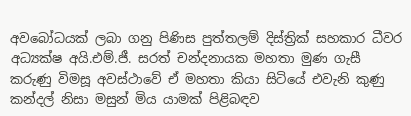අ‍වබෝධයක් ලබා ගනු පිණිස පුත්තලම් දිස්ත්‍රික් සහකාර ධීවර අධ්‍යක්ෂ අයි.එම්.ජී. සරත් චන්දනායක මහතා මුණ ගැසී කරුණු විමසූ අවස්ථාවේ ඒ මහතා කියා සිටියේ එවැනි කුණු කන්දල් නිසා මසුන් මිය යාමක් පිළිබඳව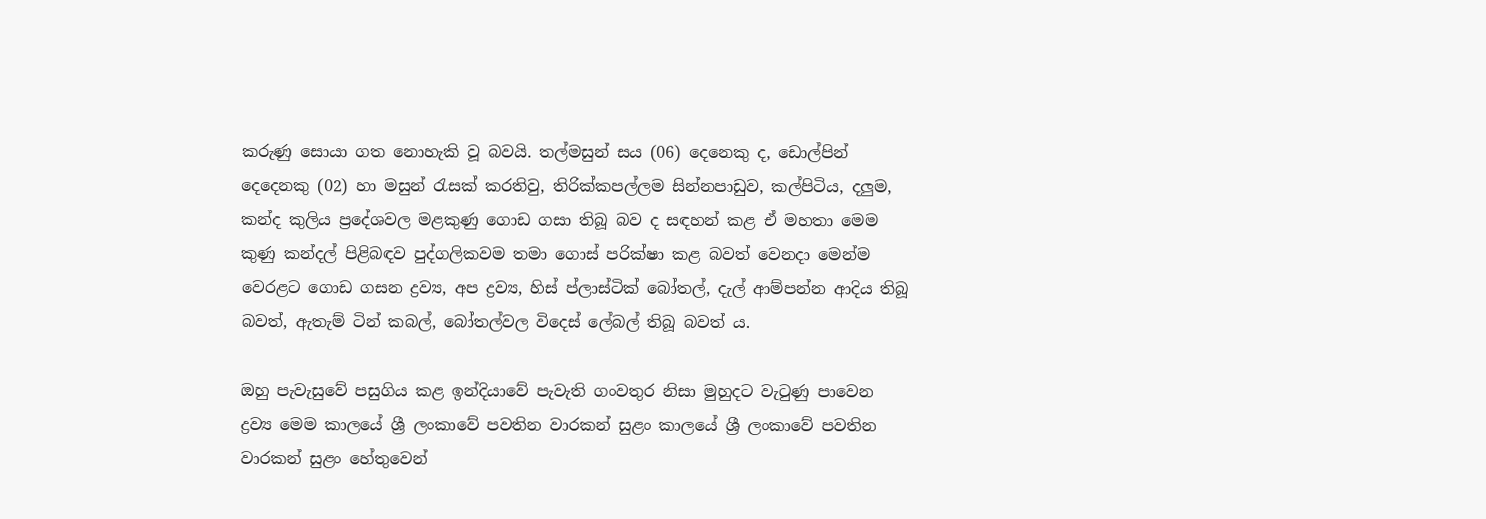කරුණු සොයා ගත නොහැකි වූ බවයි. තල්මසුන් සය (06) දෙනෙකු ද, ඩොල්පින් දෙදෙනකු (02) හා මසුන් රැසක් කරතිවු, තිරික්කපල්ලම සින්නපාඩුව, කල්පිටිය, දලුම, කන්ද කුලිය ප්‍රදේශවල මළකුණු ගොඩ ගසා තිබූ බව ද සඳහන් කළ ඒ මහතා මෙම කුණු කන්දල් පිළිබඳව පුද්ගලිකවම තමා ගොස් පරික්ෂා කළ බවත් වෙනදා මෙන්ම වෙරළට ගොඩ ගසන ද්‍රව්‍ය, අප ද්‍රව්‍ය, හිස් ප්ලාස්ටික් බෝතල්, දැල් ආම්පන්න ආදිය තිබූ බවත්, ඇතැම් ටින් කබල්, බෝතල්වල විදෙස් ලේබල් තිබූ බවත් ය.

ඔහු පැවැසුවේ පසුගිය කළ ඉන්දියාවේ පැවැති ගංවතුර නිසා මුහුදට වැටුණු පාවෙන ද්‍රව්‍ය මෙම කාලයේ ශ්‍රී ලංකාවේ පවතින වාරකන් සුළං කාලයේ ශ්‍රී ලංකාවේ පවතින වාරකන් සුළං හේතුවෙන්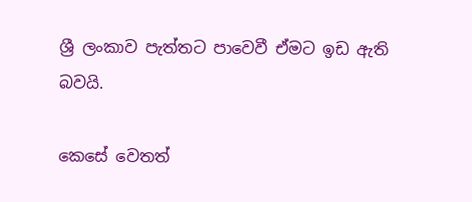ශ්‍රී ලංකාව පැත්තට පාවෙවී ඒමට ඉඩ ඇති බවයි.

කෙසේ වෙතත්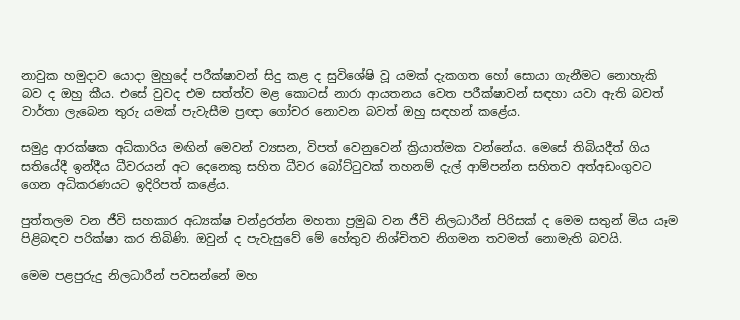නාවුක හමුදාව යොදා මුහුදේ පරීක්ෂාවන් සිදු කළ ද සුවිශේෂි වූ යමක් දැකගත හෝ සොයා ගැනීමට නොහැකි බව ද ඔහු කීය. එසේ වුවද එම සත්ත්ව මළ කොටස් නාරා ආයතනය වෙත පරීක්ෂාවන් සඳහා යවා ඇති බවත් වාර්තා ලැබෙන තුරු යමක් පැවැසීම ප්‍රඥා ගෝචර නොවන බවත් ඔහු සඳහන් කළේය.

සමුද්‍ර ආරක්ෂක අධිකාරිය මඟින් මෙවන් ව්‍යසන, විපත් වෙනුවෙන් ක්‍රියාත්මක වන්නේය. මෙසේ තිබියදීත් ගිය සතියේදී ඉන්දීය ධීවරයන් අට දෙනෙකු සහිත ධීවර බෝට්ටුවක් තහනම් දැල් ආම්පන්න සහිතව අත්අඩංගුවට ගෙන අධිකරණයට ඉදිරිපත් කළේය.

පුත්තලම වන ජීවි සහකාර අධ්‍යක්ෂ චන්ද්‍රරත්න මහතා ප්‍රමුඛ වන ජීවි නිලධාරීන් පිරිසක් ද මෙම සතුන් මිය යෑම පිළිබඳව පරික්ෂා කර තිබිණි. ඔවුන් ද පැවැසුවේ මේ හේතුව නිශ්චිතව නිගමන තවමත් නොමැති බවයි.

මෙම පළපුරුදු නිලධාරීන් පවසන්නේ මහ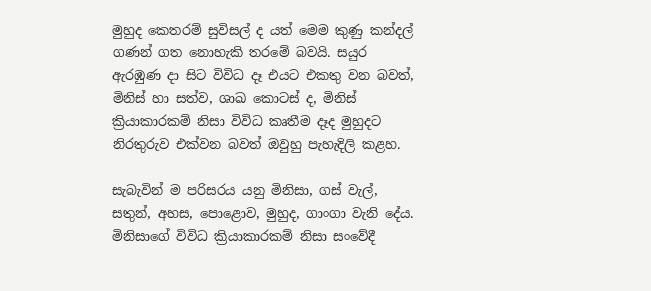මුහුද කෙතරම් සුවිසල් ද යත් මෙම කුණු කන්දල් ගණන් ගත නොහැකි තරමේ බවයි. සයුර ඇරඹුණ දා සිට විවිධ දෑ එයට එකතු වන බවත්, මිනිස් හා සත්ව, ශාඛ කොටස් ද, මිනිස් ක්‍රියාකාරකම් නිසා විවිධ කෘතීම දෑද මුහුදට නිරතුරුව එක්වන බවත් ඔවුහු පැහැදිලි කළහ.

සැබැවින් ම පරිසරය යනු මිනිසා, ගස් වැල්, සතුන්, අහස, පොළොව, මුහුද, ගාංගා වැනි දේය. මිනිසාගේ විවිධ ක්‍රියාකාරකම් නිසා සංවේදී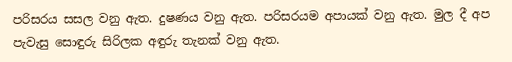පරිසරය සසල වනු ඇත. දුෂණය වනු ඇත. පරිසරයම අපායක් වනු ඇත. මුල දී අප පැවැසු සොඳුරු සිරිලක අඳුරු තැනක් වනු ඇත.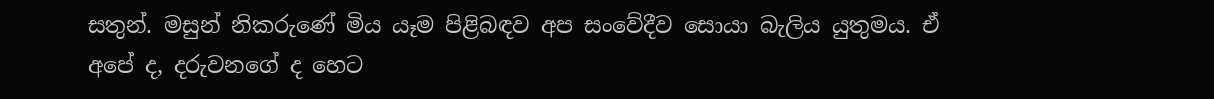සතුන්. මසුන් නිකරුණේ මිය යෑම පිළිබඳව අප සංවේදීව සොයා බැලිය යුතුමය. ඒ අපේ ද, දරුවනගේ ද හෙට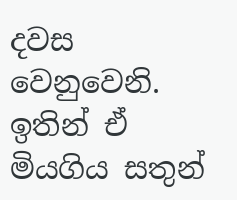දවස වෙනුවෙනි. ඉතින් ඒ මියගිය සතුන්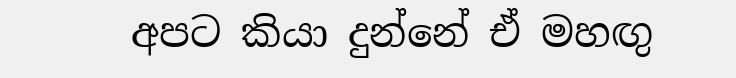අපට කියා දුන්නේ ඒ මහඟු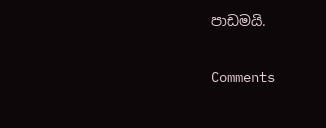පාඩමයි.

Comments